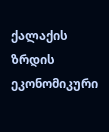ქალაქის ზრდის ეკონომიკური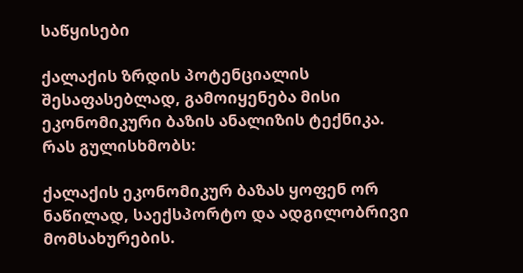საწყისები

ქალაქის ზრდის პოტენციალის შესაფასებლად, გამოიყენება მისი ეკონომიკური ბაზის ანალიზის ტექნიკა. რას გულისხმობს:

ქალაქის ეკონომიკურ ბაზას ყოფენ ორ ნაწილად, საექსპორტო და ადგილობრივი მომსახურების.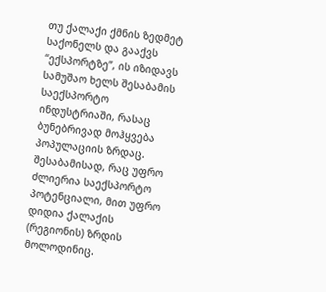თუ ქალაქი ქმნის ზედმეტ საქონელს და გააქვს “ექსპორტზე”, ის იზიდავს სამუშაო ხელს შესაბამის საექსპორტო ინდუსტრიაში, რასაც ბუნებრივად მოჰყვება პოპულაციის ზრდაც. შესაბამისად, რაც უფრო ძლიერია საექსპორტო პოტენციალი, მით უფრო დიდია ქალაქის (რეგიონის) ზრდის მოლოდინიც.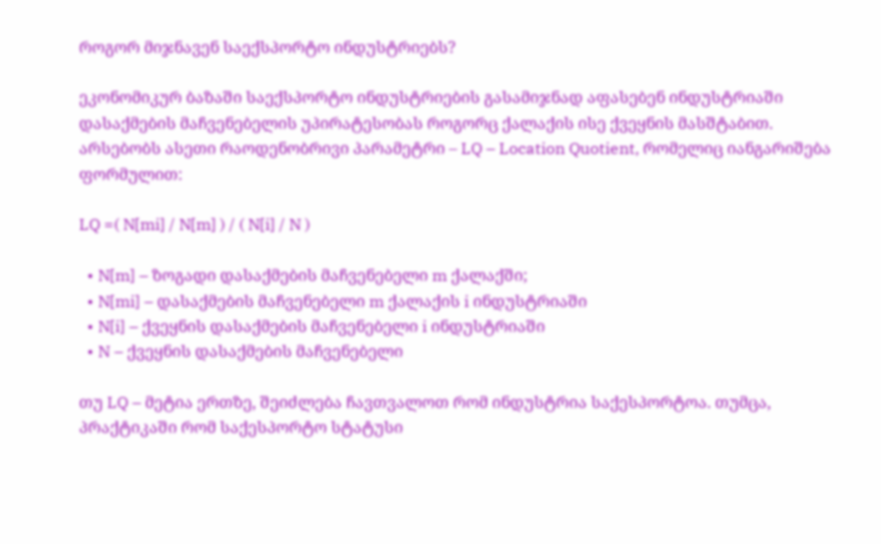როგორ მიჯნავენ საექსპორტო ინდუსტრიებს?

ეკონომიკურ ბაზაში საექსპორტო ინდუსტრიების გასამიჯნად აფასებენ ინდუსტრიაში დასაქმების მაჩვენებელის უპირატესობას როგორც ქალაქის ისე ქვეყნის მასშტაბით. არსებობს ასეთი რაოდენობრივი პარამეტრი – LQ – Location Quotient, რომელიც იანგარიშება ფორმულით:

LQ =( N[mi] / N[m] ) / ( N[i] / N )

  • N[m] – ზოგადი დასაქმების მაჩვენებელი m ქალაქში;
  • N[mi] – დასაქმების მაჩვენებელი m ქალაქის i ინდუსტრიაში
  • N[i] – ქვეყნის დასაქმების მაჩვენებელი i ინდუსტრიაში
  • N – ქვეყნის დასაქმების მაჩვენებელი

თუ LQ – მეტია ერთზე, შეიძლება ჩავთვალოთ რომ ინდუსტრია საქესპორტოა. თუმცა, პრაქტიკაში რომ საქესპორტო სტატუსი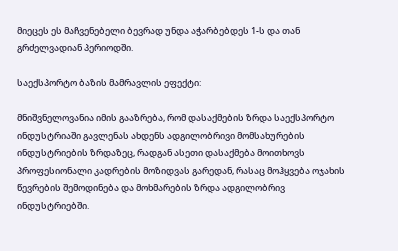მიეცეს ეს მაჩვენებელი ბევრად უნდა აჭარბებდეს 1-ს და თან გრძელვადიან პერიოდში.

საექსპორტო ბაზის მამრავლის ეფექტი:

მნიშვნელოვანია იმის გააზრება, რომ დასაქმების ზრდა საექსპორტო ინდუსტრიაში გავლენას ახდენს ადგილობრივი მომსახურების ინდუსტრიების ზრდაზეც, რადგან ასეთი დასაქმება მოითხოვს პროფესიონალი კადრების მოზიდვას გარედან, რასაც მოჰყვება ოჯახის წევრების შემოდინება და მოხმარების ზრდა ადგილობრივ ინდუსტრიებში.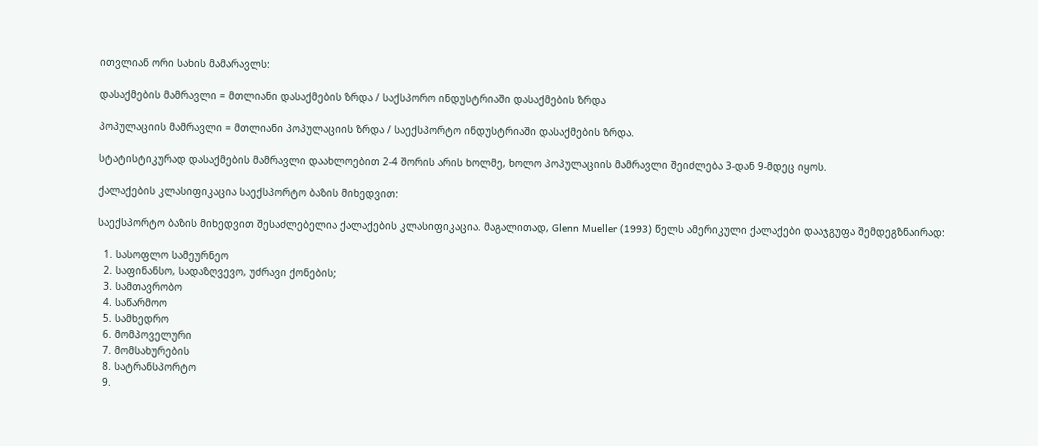ითვლიან ორი სახის მამარავლს:

დასაქმების მამრავლი = მთლიანი დასაქმების ზრდა / საქსპორო ინდუსტრიაში დასაქმების ზრდა

პოპულაციის მამრავლი = მთლიანი პოპულაციის ზრდა / საექსპორტო ინდუსტრიაში დასაქმების ზრდა.

სტატისტიკურად დასაქმების მამრავლი დაახლოებით 2-4 შორის არის ხოლმე, ხოლო პოპულაციის მამრავლი შეიძლება 3-დან 9-მდეც იყოს.

ქალაქების კლასიფიკაცია საექსპორტო ბაზის მიხედვით:

საექსპორტო ბაზის მიხედვით შესაძლებელია ქალაქების კლასიფიკაცია. მაგალითად, Glenn Mueller (1993) წელს ამერიკული ქალაქები დააჯგუფა შემდეგზნაირად:

  1. სასოფლო სამეურნეო
  2. საფინანსო, სადაზღვევო, უძრავი ქონების;
  3. სამთავრობო
  4. საწარმოო
  5. სამხედრო
  6. მომპოველური
  7. მომსახურების
  8. სატრანსპორტო
  9.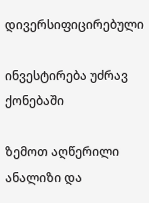დივერსიფიცირებული

ინვესტირება უძრავ ქონებაში

ზემოთ აღწერილი ანალიზი და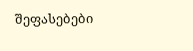შეფასებები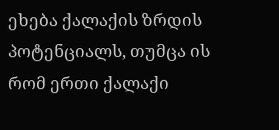ეხება ქალაქის ზრდის პოტენციალს, თუმცა ის რომ ერთი ქალაქი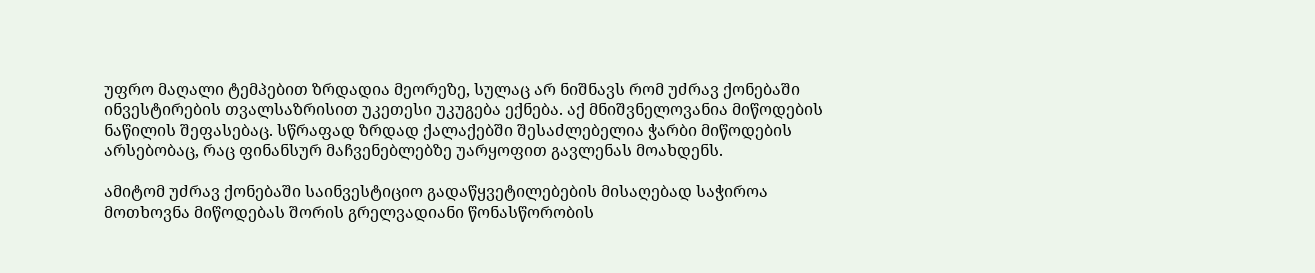უფრო მაღალი ტემპებით ზრდადია მეორეზე, სულაც არ ნიშნავს რომ უძრავ ქონებაში ინვესტირების თვალსაზრისით უკეთესი უკუგება ექნება. აქ მნიშვნელოვანია მიწოდების ნაწილის შეფასებაც. სწრაფად ზრდად ქალაქებში შესაძლებელია ჭარბი მიწოდების არსებობაც, რაც ფინანსურ მაჩვენებლებზე უარყოფით გავლენას მოახდენს.

ამიტომ უძრავ ქონებაში საინვესტიციო გადაწყვეტილებების მისაღებად საჭიროა მოთხოვნა მიწოდებას შორის გრელვადიანი წონასწორობის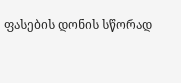ფასების დონის სწორად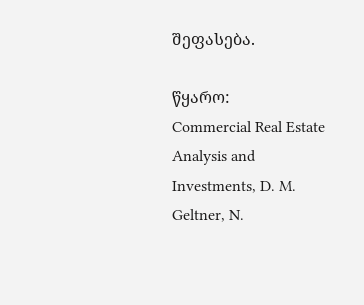შეფასება.

წყარო:
Commercial Real Estate Analysis and Investments, D. M. Geltner, N.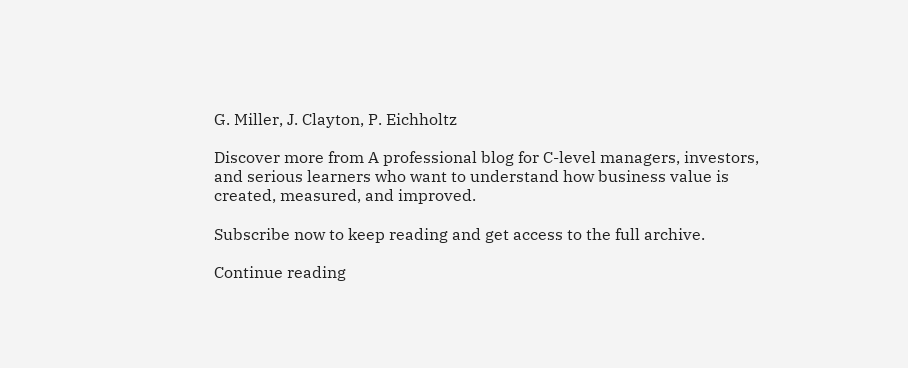G. Miller, J. Clayton, P. Eichholtz

Discover more from A professional blog for C-level managers, investors, and serious learners who want to understand how business value is created, measured, and improved.

Subscribe now to keep reading and get access to the full archive.

Continue reading